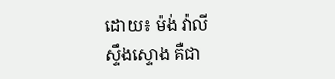ដោយ៖ ម៉ង់ វ៉ាលី
ស្ទឹងស្ទោង គឺជា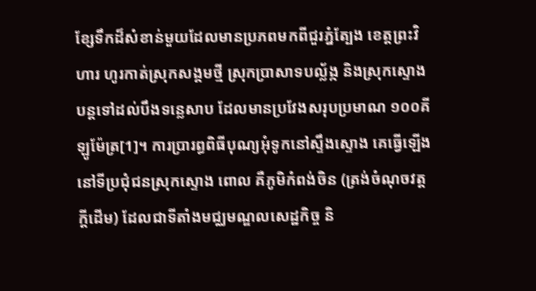ខ្សែទឹកដ៏សំខាន់មួយដែលមានប្រភពមកពីជួរភ្នំត្បែង ខេត្តព្រះវិហារ ហូរកាត់ស្រុកសង្គមថ្មី ស្រុកប្រាសាទបល្ល័ង្ក និងស្រុកស្ទោង បន្តទៅដល់បឹងទន្លេសាប ដែលមានប្រវែងសរុបប្រមាណ ១០០គីឡូម៉ែត្រ[1]។ ការប្រារព្ធពិធីបុណ្យអុំទូកនៅស្ទឹងស្ទោង គេធ្វើឡើងនៅទីប្រជុំជនស្រុកស្ទោង ពោល គឺភូមិកំពង់ចិន (ត្រង់ចំណុចវត្តក្តីដើម) ដែលជាទីតាំងមជ្ឈមណ្ឌលសេដ្ឋកិច្ច និ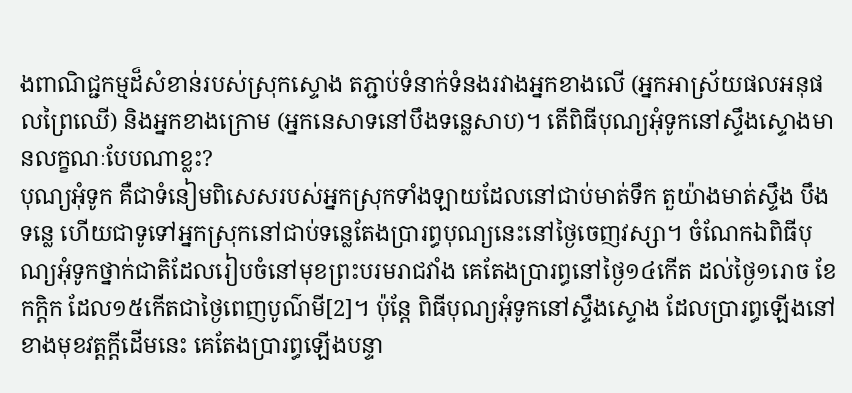ងពាណិជ្ជកម្មដ៏សំខាន់របស់ស្រុកស្ទោង តភ្ជាប់ទំនាក់ទំនងរវាងអ្នកខាងលើ (អ្នកអាស្រ័យផលអនុផលព្រៃឈើ) និងអ្នកខាងក្រោម (អ្នកនេសាទនៅបឹងទន្លេសាប)។ តើពិធីបុណ្យអុំទូកនៅស្ទឹងស្ទោងមានលក្ខណៈបែបណាខ្លះ?
បុណ្យអុំទូក គឺជាទំនៀមពិសេសរបស់អ្នកស្រុកទាំងឡាយដែលនៅជាប់មាត់ទឹក តួយ៉ាងមាត់ស្ទឹង បឹង ទន្លេ ហើយជាទូទៅអ្នកស្រុកនៅជាប់ទន្លេតែងប្រារព្ធបុណ្យនេះនៅថ្ងៃចេញវស្សា។ ចំណែកឯពិធីបុណ្យអុំទូកថ្នាក់ជាតិដែលរៀបចំនៅមុខព្រះបរមរាជវាំង គេតែងប្រារព្ធនៅថ្ងៃ១៤កើត ដល់ថ្ងៃ១រោច ខែកក្តិក ដែល១៥កើតជាថ្ងៃពេញបូណ៌មី[2]។ ប៉ុន្តែ ពិធីបុណ្យអុំទូកនៅស្ទឹងស្ទោង ដែលប្រារព្ធឡើងនៅខាងមុខវត្តក្តីដើមនេះ គេតែងប្រារព្ធឡើងបន្ទា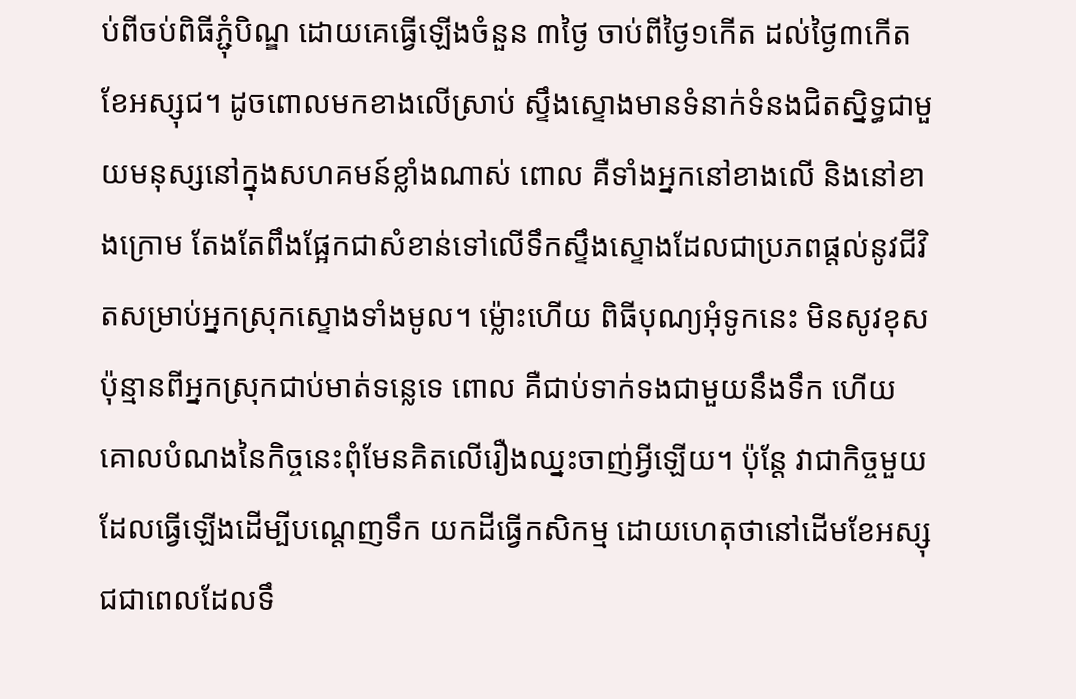ប់ពីចប់ពិធីភ្ជុំបិណ្ឌ ដោយគេធ្វើឡើងចំនួន ៣ថ្ងៃ ចាប់ពីថ្ងៃ១កើត ដល់ថ្ងៃ៣កើត ខែអស្សុជ។ ដូចពោលមកខាងលើស្រាប់ ស្ទឹងស្ទោងមានទំនាក់ទំនងជិតស្និទ្ធជាមួយមនុស្សនៅក្នុងសហគមន៍ខ្លាំងណាស់ ពោល គឺទាំងអ្នកនៅខាងលើ និងនៅខាងក្រោម តែងតែពឹងផ្អែកជាសំខាន់ទៅលើទឹកស្ទឹងស្ទោងដែលជាប្រភពផ្តល់នូវជីវិតសម្រាប់អ្នកស្រុកស្ទោងទាំងមូល។ ម្ល៉ោះហើយ ពិធីបុណ្យអុំទូកនេះ មិនសូវខុសប៉ុន្មានពីអ្នកស្រុកជាប់មាត់ទន្លេទេ ពោល គឺជាប់ទាក់ទងជាមួយនឹងទឹក ហើយគោលបំណងនៃកិច្ចនេះពុំមែនគិតលើរឿងឈ្នះចាញ់អ្វីឡើយ។ ប៉ុន្តែ វាជាកិច្ចមួយដែលធ្វើឡើងដើម្បីបណ្តេញទឹក យកដីធ្វើកសិកម្ម ដោយហេតុថានៅដើមខែអស្សុជជាពេលដែលទឹ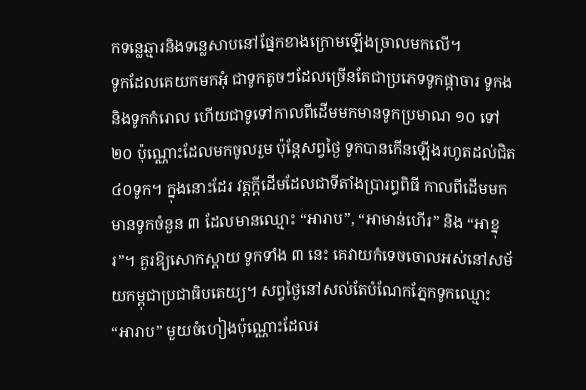កទន្លេឆ្មារនិងទន្លេសាបនៅផ្នែកខាងក្រោមឡើងច្រាលមកលើ។
ទូកដែលគេយកមកអុំ ជាទូកតូចៗដែលច្រើនតែជាប្រភេទទូកផ្កាចារ ទូកង និងទូកកំរោល ហើយជាទូទៅកាលពីដើមមកមានទូកប្រមាណ ១០ ទៅ ២០ ប៉ុណ្ណោះដែលមកចូលរួម ប៉ុន្តែសព្វថ្ងៃ ទូកបានកើនឡើងរហូតដល់ជិត ៤០ទូក។ ក្នុងនោះដែរ វត្តក្តីដើមដែលជាទីតាំងប្រារព្ធពិធី កាលពីដើមមកមានទូកចំនួន ៣ ដែលមានឈ្មោះ “អារាប”, “អាមាន់ហើរ” និង “អាខ្នុរ”។ គួរឱ្យសោកស្តាយ ទូកទាំង ៣ នេះ គេវាយកំទេចចោលអស់នៅសម័យកម្ពុជាប្រជាធិបតេយ្យ។ សព្វថ្ងៃនៅសល់តែបំណែកភ្នែកទូកឈ្មោះ “អារាប” មួយចំហៀងប៉ុណ្ណោះដែលរ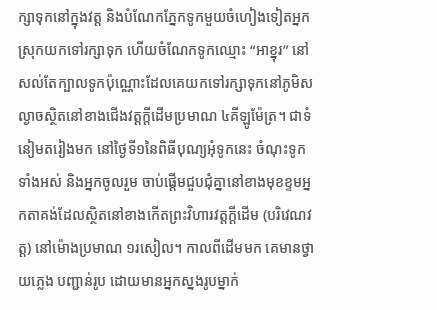ក្សាទុកនៅក្នុងវត្ត និងបំណែកភ្នែកទូកមួយចំហៀងទៀតអ្នកស្រុកយកទៅរក្សាទុក ហើយចំណែកទូកឈ្មោះ “អាខ្នុរ” នៅសល់តែក្បាលទូកប៉ុណ្ណោះដែលគេយកទៅរក្សាទុកនៅភូមិសល្ងាចស្ថិតនៅខាងជើងវត្តក្តីដើមប្រមាណ ៤គីឡូម៉ែត្រ។ ជាទំនៀមតរៀងមក នៅថ្ងៃទី១នៃពិធីបុណ្យអុំទូកនេះ ចំណុះទូកទាំងអស់ និងអ្នកចូលរួម ចាប់ផ្តើមជួបជុំគ្នានៅខាងមុខខ្ទមអ្នកតាគង់ដែលស្ថិតនៅខាងកើតព្រះវិហារវត្តក្តីដើម (បរិវេណវត្ត) នៅម៉ោងប្រមាណ ១រសៀល។ កាលពីដើមមក គេមានថ្វាយភ្លេង បញ្ជាន់រូប ដោយមានអ្នកស្នងរូបម្នាក់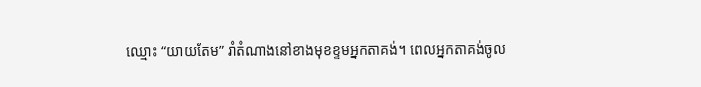ឈ្មោះ “យាយតែម” រាំតំណាងនៅខាងមុខខ្ទមអ្នកតាគង់។ ពេលអ្នកតាគង់ចូល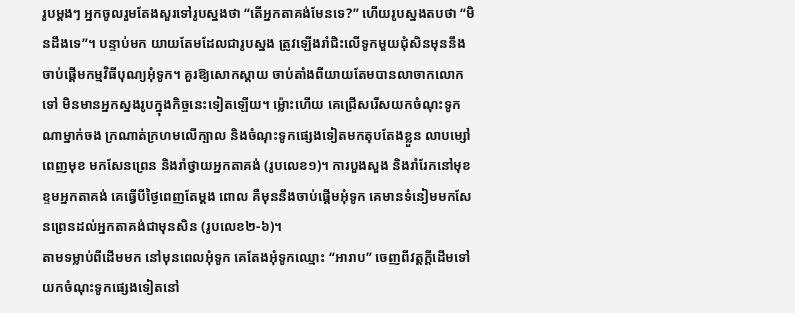រូបម្តងៗ អ្នកចូលរួមតែងសួរទៅរូបស្នងថា “តើអ្នកតាគង់មែនទេ?” ហើយរូបស្នងតបថា “មិនដឹងទេ”។ បន្ទាប់មក យាយតែមដែលជារូបស្នង ត្រូវឡើងរាំជិះលើទូកមួយជុំសិនមុននឹងចាប់ផ្តើមកម្មវិធីបុណ្យអុំទូក។ គួរឱ្យសោកស្តាយ ចាប់តាំងពីយាយតែមបានលាចាកលោកទៅ មិនមានអ្នកស្នងរូបក្នុងកិច្ចនេះទៀតឡើយ។ ម្ល៉ោះហើយ គេជ្រើសរើសយកចំណុះទូកណាម្នាក់ចង ក្រណាត់ក្រហមលើក្បាល និងចំណុះទូកផ្សេងទៀតមកតុបតែងខ្លួន លាបម្សៅពេញមុខ មកសែនព្រេន និងរាំថ្វាយអ្នកតាគង់ (រូបលេខ១)។ ការបួងសួង និងរាំរែកនៅមុខខ្ទមអ្នកតាគង់ គេធ្វើបីថ្ងៃពេញតែម្តង ពោល គឺមុននឹងចាប់ផ្តើមអុំទូក គេមានទំនៀមមកសែនព្រេនដល់អ្នកតាគង់ជាមុនសិន (រូបលេខ២-៦)។
តាមទម្លាប់ពីដើមមក នៅមុនពេលអុំទូក គេតែងអុំទូកឈ្មោះ “អារាប” ចេញពីវត្តក្តីដើមទៅយកចំណុះទូកផ្សេងទៀតនៅ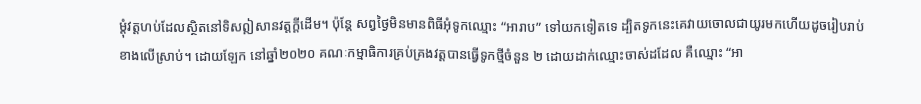ម្តុំវត្តហប់ដែលស្ថិតនៅទិសឦសានវត្តក្តីដើម។ ប៉ុន្តែ សព្វថ្ងៃមិនមានពិធីអុំទូកឈ្មោះ “អារាប” ទៅយកទៀតទេ ដ្បិតទូកនេះគេវាយចោលជាយូរមកហើយដូចរៀបរាប់ខាងលើស្រាប់។ ដោយឡែក នៅឆ្នាំ២០២០ គណៈកម្មាធិការគ្រប់គ្រងវត្តបានធ្វើទូកថ្មីចំនួន ២ ដោយដាក់ឈ្មោះចាស់ដដែល គឺឈ្មោះ “អា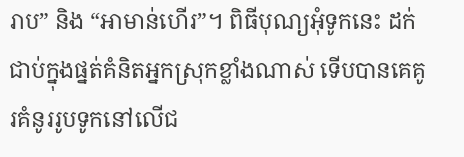រាប” និង “អាមាន់ហើរ”។ ពិធីបុណ្យអុំទូកនេះ ដក់ជាប់ក្នុងផ្នត់គំនិតអ្នកស្រុកខ្លាំងណាស់ ទើបបានគេគូរគំនូររូបទូកនៅលើជ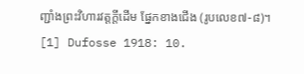ញ្ជាំងព្រះវិហារវត្តក្តីដើម ផ្នែកខាងជើង (រូបលេខ៧-៨)។
[1] Dufosse 1918: 10.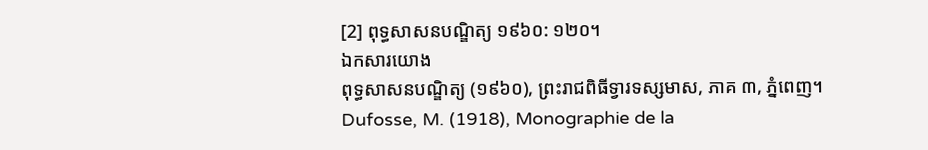[2] ពុទ្ធសាសនបណ្ឌិត្យ ១៩៦០: ១២០។
ឯកសារយោង
ពុទ្ធសាសនបណ្ឌិត្យ (១៩៦០), ព្រះរាជពិធីទ្វារទស្សមាស, ភាគ ៣, ភ្នំពេញ។
Dufosse, M. (1918), Monographie de la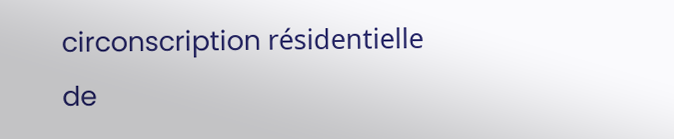circonscription résidentielle de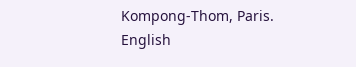Kompong-Thom, Paris.
English